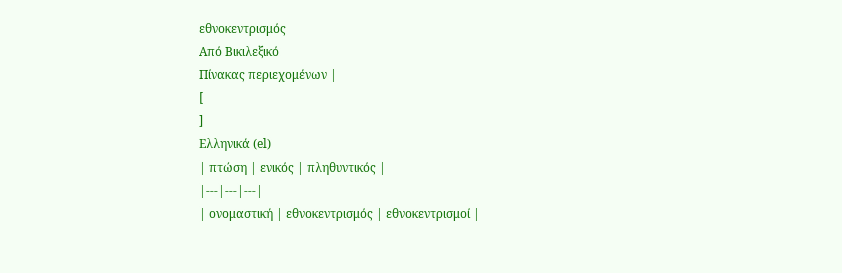εθνοκεντρισμός
Από Βικιλεξικό
Πίνακας περιεχομένων |
[
]
Ελληνικά (el)
| πτώση | ενικός | πληθυντικός |
|---|---|---|
| ονομαστική | εθνοκεντρισμός | εθνοκεντρισμοί |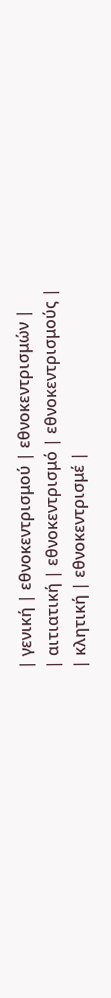| γενική | εθνοκεντρισμού | εθνοκεντρισμών |
| αιτιατική | εθνοκεντρισμό | εθνοκεντρισμούς |
| κλητική | εθνοκεντρισμέ |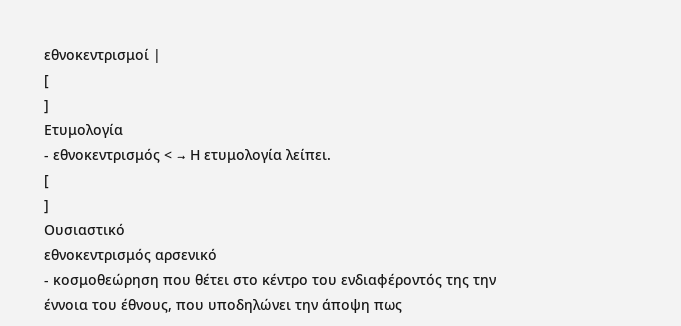εθνοκεντρισμοί |
[
]
Ετυμολογία
- εθνοκεντρισμός < → Η ετυμολογία λείπει.
[
]
Ουσιαστικό
εθνοκεντρισμός αρσενικό
- κοσμοθεώρηση που θέτει στο κέντρο του ενδιαφέροντός της την έννοια του έθνους, που υποδηλώνει την άποψη πως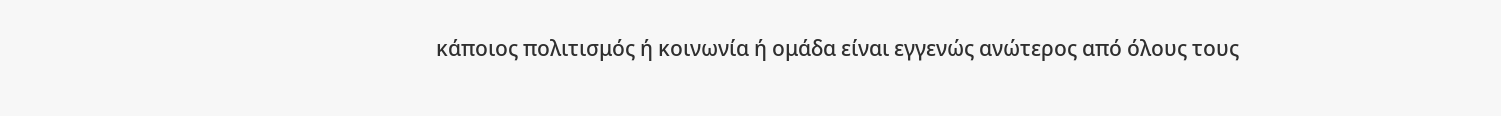κάποιος πολιτισμός ή κοινωνία ή ομάδα είναι εγγενώς ανώτερος από όλους τους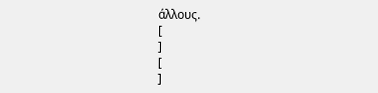άλλους.
[
]
[
]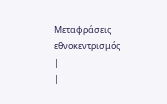Μεταφράσεις
εθνοκεντρισμός
|
|